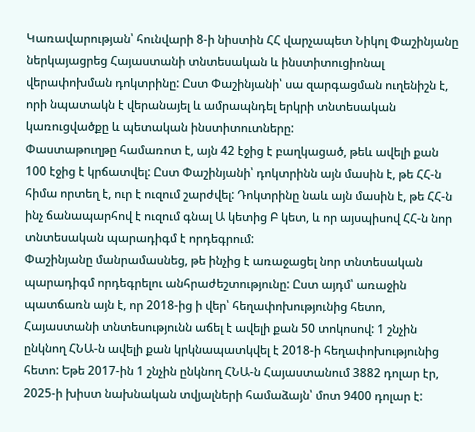Կառավարության՝ հունվարի 8-ի նիստին ՀՀ վարչապետ Նիկոլ Փաշինյանը ներկայացրեց Հայաստանի տնտեսական և ինստիտուցիոնալ վերափոխման դոկտրինը: Ըստ Փաշինյանի՝ սա զարգացման ուղենիշն է, որի նպատակն է վերանայել և ամրապնդել երկրի տնտեսական կառուցվածքը և պետական ինստիտուտները:
Փաստաթուղթը համառոտ է, այն 42 էջից է բաղկացած, թեև ավելի քան 100 էջից է կրճատվել: Ըստ Փաշինյանի՝ դոկտրինն այն մասին է, թե ՀՀ-ն հիմա որտեղ է, ուր է ուզում շարժվել: Դոկտրինը նաև այն մասին է, թե ՀՀ-ն ինչ ճանապարհով է ուզում գնալ Ա կետից Բ կետ, և որ այսպիսով ՀՀ-ն նոր տնտեսական պարադիգմ է որդեգրում:
Փաշինյանը մանրամասնեց, թե ինչից է առաջացել նոր տնտեսական պարադիգմ որդեգրելու անհրաժեշտությունը: Ըստ այդմ՝ առաջին պատճառն այն է, որ 2018-ից ի վեր՝ հեղափոխությունից հետո, Հայաստանի տնտեսությունն աճել է ավելի քան 50 տոկոսով: 1 շնչին ընկնող ՀՆԱ-ն ավելի քան կրկնապատկվել է 2018-ի հեղափոխությունից հետո: Եթե 2017-ին 1 շնչին ընկնող ՀՆԱ-ն Հայաստանում 3882 դոլար էր, 2025-ի խիստ նախնական տվյալների համաձայն՝ մոտ 9400 դոլար է: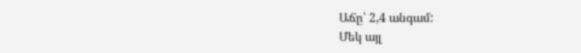Աճը՝ 2,4 անգամ:
Մեկ այլ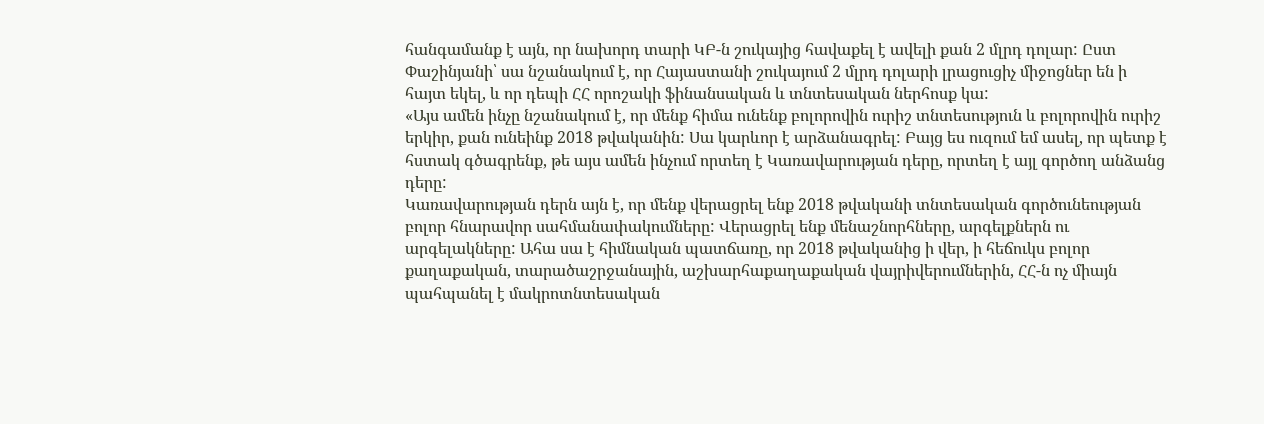հանգամանք է այն, որ նախորդ տարի ԿԲ-ն շուկայից հավաքել է ավելի քան 2 մլրդ դոլար: Ըստ Փաշինյանի՝ սա նշանակում է, որ Հայաստանի շուկայում 2 մլրդ դոլարի լրացուցիչ միջոցներ են ի հայտ եկել, և որ դեպի ՀՀ որոշակի ֆինանսական և տնտեսական ներհոսք կա:
«Այս ամեն ինչը նշանակում է, որ մենք հիմա ունենք բոլորովին ուրիշ տնտեսություն և բոլորովին ուրիշ երկիր, քան ունեինք 2018 թվականին: Սա կարևոր է արձանագրել: Բայց ես ուզում եմ ասել, որ պետք է հստակ գծագրենք, թե այս ամեն ինչում որտեղ է Կառավարության դերը, որտեղ է այլ գործող անձանց դերը:
Կառավարության դերն այն է, որ մենք վերացրել ենք 2018 թվականի տնտեսական գործունեության բոլոր հնարավոր սահմանափակումները: Վերացրել ենք մենաշնորհները, արգելքներն ու արգելակները: Ահա սա է հիմնական պատճառը, որ 2018 թվականից ի վեր, ի հեճուկս բոլոր քաղաքական, տարածաշրջանային, աշխարհաքաղաքական վայրիվերումներին, ՀՀ-ն ոչ միայն պահպանել է մակրոտնտեսական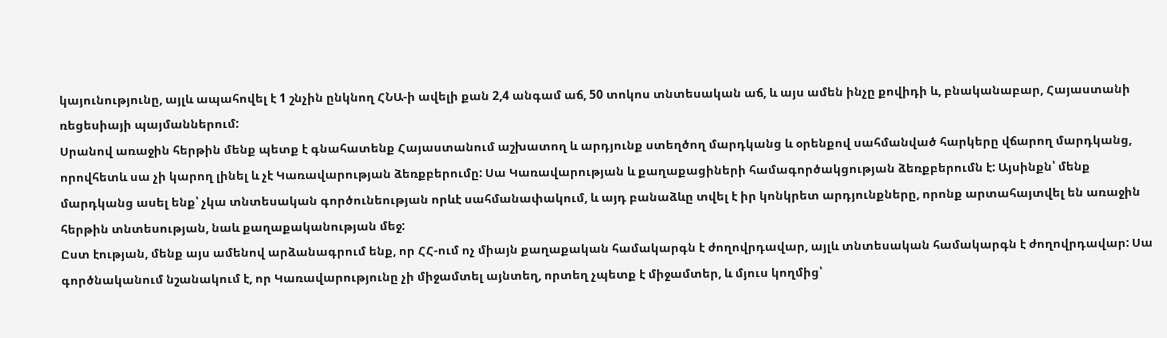կայունությունը, այլև ապահովել է 1 շնչին ընկնող ՀՆԱ-ի ավելի քան 2,4 անգամ աճ, 50 տոկոս տնտեսական աճ, և այս ամեն ինչը քովիդի և, բնականաբար, Հայաստանի ռեցեսիայի պայմաններում:
Սրանով առաջին հերթին մենք պետք է գնահատենք Հայաստանում աշխատող և արդյունք ստեղծող մարդկանց և օրենքով սահմանված հարկերը վճարող մարդկանց, որովհետև սա չի կարող լինել և չէ Կառավարության ձեռքբերումը: Սա Կառավարության և քաղաքացիների համագործակցության ձեռքբերումն է: Այսինքն՝ մենք մարդկանց ասել ենք՝ չկա տնտեսական գործունեության որևէ սահմանափակում, և այդ բանաձևը տվել է իր կոնկրետ արդյունքները, որոնք արտահայտվել են առաջին հերթին տնտեսության, նաև քաղաքականության մեջ:
Ըստ էության, մենք այս ամենով արձանագրում ենք, որ ՀՀ-ում ոչ միայն քաղաքական համակարգն է ժողովրդավար, այլև տնտեսական համակարգն է ժողովրդավար: Սա գործնականում նշանակում է, որ Կառավարությունը չի միջամտել այնտեղ, որտեղ չպետք է միջամտեր, և մյուս կողմից՝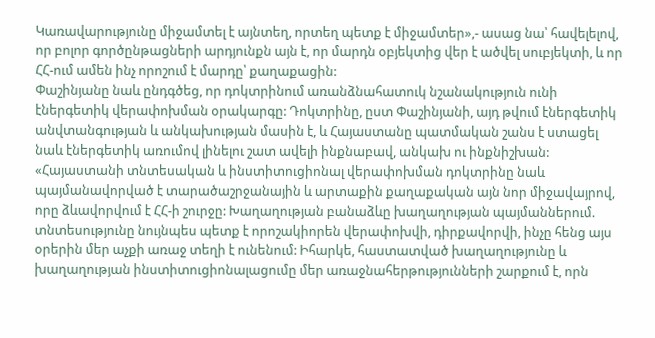Կառավարությունը միջամտել է այնտեղ, որտեղ պետք է միջամտեր»,- ասաց նա՝ հավելելով, որ բոլոր գործընթացների արդյունքն այն է, որ մարդն օբյեկտից վեր է ածվել սուբյեկտի, և որ ՀՀ-ում ամեն ինչ որոշում է մարդը՝ քաղաքացին:
Փաշինյանը նաև ընդգծեց, որ դոկտրինում առանձնահատուկ նշանակություն ունի էներգետիկ վերափոխման օրակարգը: Դոկտրինը, ըստ Փաշինյանի, այդ թվում էներգետիկ անվտանգության և անկախության մասին է, և Հայաստանը պատմական շանս է ստացել նաև էներգետիկ առումով լինելու շատ ավելի ինքնաբավ, անկախ ու ինքնիշխան:
«Հայաստանի տնտեսական և ինստիտուցիոնալ վերափոխման դոկտրինը նաև պայմանավորված է տարածաշրջանային և արտաքին քաղաքական այն նոր միջավայրով, որը ձևավորվում է ՀՀ-ի շուրջը: Խաղաղության բանաձևը խաղաղության պայմաններում. տնտեսությունը նույնպես պետք է որոշակիորեն վերափոխվի, դիրքավորվի, ինչը հենց այս օրերին մեր աչքի առաջ տեղի է ունենում: Իհարկե, հաստատված խաղաղությունը և խաղաղության ինստիտուցիոնալացումը մեր առաջնահերթությունների շարքում է, որն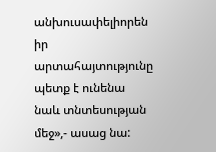անխուսափելիորեն իր արտահայտությունը պետք է ունենա նաև տնտեսության մեջ»,- ասաց նա: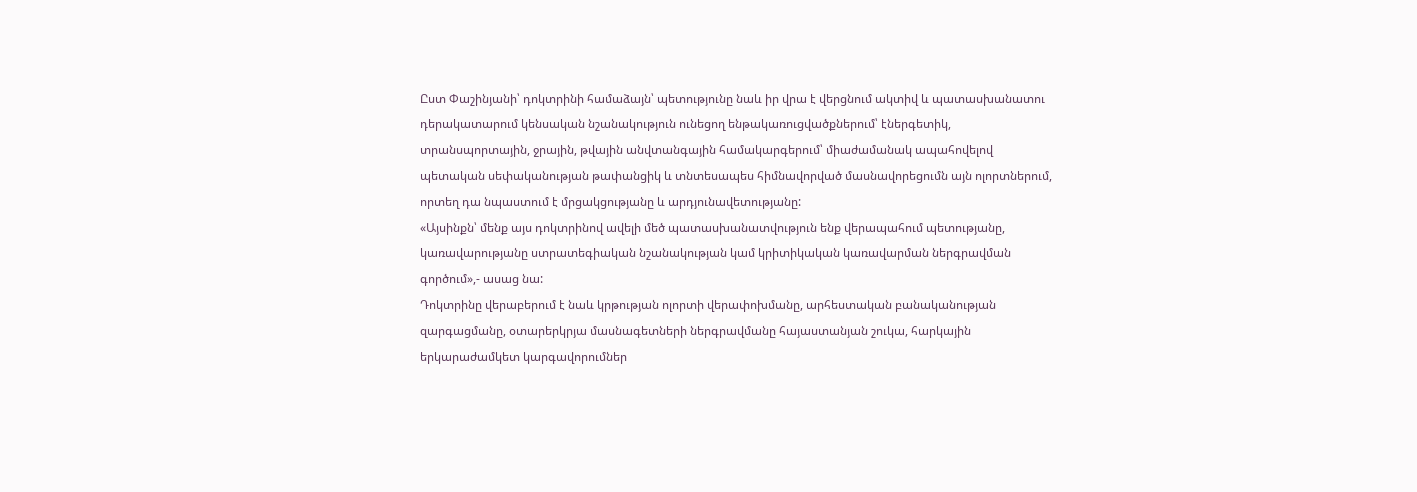Ըստ Փաշինյանի՝ դոկտրինի համաձայն՝ պետությունը նաև իր վրա է վերցնում ակտիվ և պատասխանատու դերակատարում կենսական նշանակություն ունեցող ենթակառուցվածքներում՝ էներգետիկ, տրանսպորտային, ջրային, թվային անվտանգային համակարգերում՝ միաժամանակ ապահովելով պետական սեփականության թափանցիկ և տնտեսապես հիմնավորված մասնավորեցումն այն ոլորտներում, որտեղ դա նպաստում է մրցակցությանը և արդյունավետությանը:
«Այսինքն՝ մենք այս դոկտրինով ավելի մեծ պատասխանատվություն ենք վերապահում պետությանը, կառավարությանը ստրատեգիական նշանակության կամ կրիտիկական կառավարման ներգրավման գործում»,- ասաց նա:
Դոկտրինը վերաբերում է նաև կրթության ոլորտի վերափոխմանը, արհեստական բանականության զարգացմանը, օտարերկրյա մասնագետների ներգրավմանը հայաստանյան շուկա, հարկային երկարաժամկետ կարգավորումներ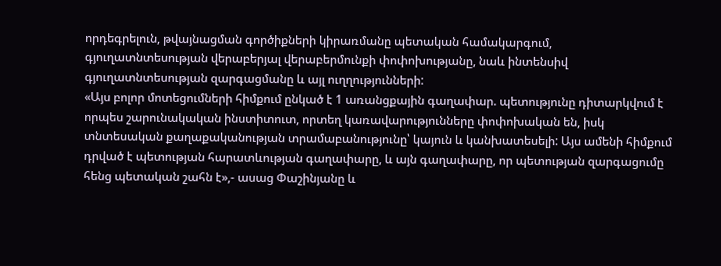որդեգրելուն, թվայնացման գործիքների կիրառմանը պետական համակարգում, գյուղատնտեսության վերաբերյալ վերաբերմունքի փոփոխությանը, նաև ինտենսիվ գյուղատնտեսության զարգացմանը և այլ ուղղությունների:
«Այս բոլոր մոտեցումների հիմքում ընկած է 1 առանցքային գաղափար. պետությունը դիտարկվում է որպես շարունակական ինստիտուտ, որտեղ կառավարությունները փոփոխական են, իսկ տնտեսական քաղաքականության տրամաբանությունը՝ կայուն և կանխատեսելի: Այս ամենի հիմքում դրված է պետության հարատևության գաղափարը, և այն գաղափարը, որ պետության զարգացումը հենց պետական շահն է»,- ասաց Փաշինյանը և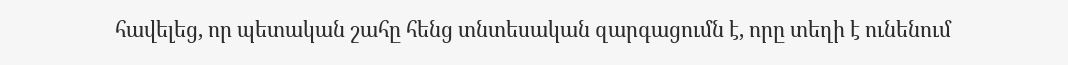հավելեց, որ պետական շահը հենց տնտեսական զարգացումն է, որը տեղի է ունենում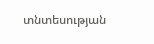տնտեսության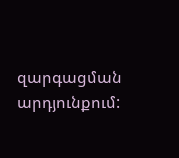զարգացման արդյունքում: